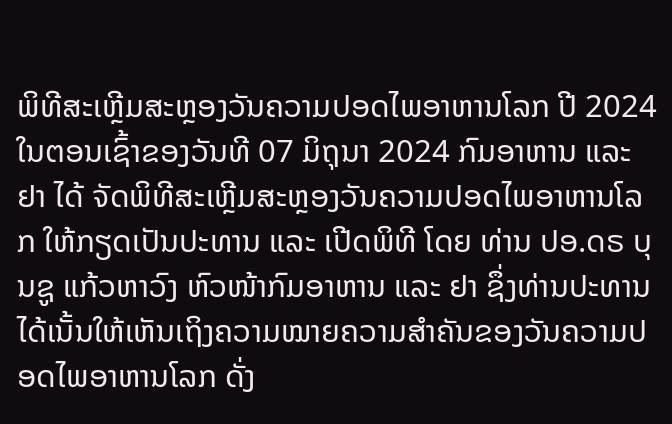ພິທີສະເຫຼີມສະຫຼອງວັນຄວາມປອດໄພອາຫານໂລກ ປີ 2024
ໃນຕອນເຊົ້າຂອງວັນທີ 07 ມິຖຸນາ 2024 ກົມອາຫານ ແລະ ຢາ ໄດ້ ຈັດພິທີສະເຫຼີມສະຫຼອງວັນຄວາມປອດໄພອາຫານໂລກ ໃຫ້ກຽດເປັນປະທານ ແລະ ເປີດພິທີ ໂດຍ ທ່ານ ປອ.ດຣ ບຸນຊູ ແກ້ວຫາວົງ ຫົວໜ້າກົມອາຫານ ແລະ ຢາ ຊຶ່ງທ່ານປະທານໄດ້ເນັ້ນໃຫ້ເຫັນເຖິງຄວາມໝາຍຄວາມສຳຄັນຂອງວັນຄວາມປອດໄພອາຫານໂລກ ດັ່ງ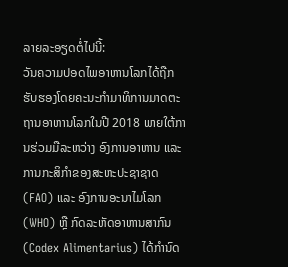ລາຍລະອຽດຕໍ່ໄປນີ້:
ວັນຄວາມປອດໄພອາຫານໂລກໄດ້ຖືກຮັບຮອງໂດຍຄະນະກໍາມາທິການມາດຕະຖານອາຫານໂລກໃນປີ 2018 ພາຍໃຕ້ການຮ່ວມມືລະຫວ່າງ ອົງການອາຫານ ແລະ ການກະສິກໍາຂອງສະຫະປະຊາຊາດ (FAO) ແລະ ອົງການອະນາໄມໂລກ (WHO) ຫຼື ກົດລະຫັດອາຫານສາກົນ (Codex Alimentarius) ໄດ້ກຳນົດ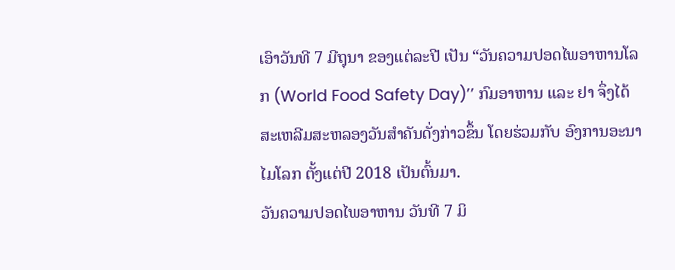ເອົາວັນທີ 7 ມີຖຸນາ ຂອງແຕ່ລະປີ ເປັນ “ວັນຄວາມປອດໄພອາຫານໂລກ (World Food Safety Day)’’ ກົມອາຫານ ແລະ ຢາ ຈຶ່ງໄດ້ສະເຫລີມສະຫລອງວັນສໍາຄັນດັ່ງກ່າວຂຶ້ນ ໂດຍຮ່ວມກັບ ອົງການອະນາໄມໂລກ ຕັ້ງແຕ່ປີ 2018 ເປັນຕົ້ນມາ.
ວັນຄວາມປອດໄພອາຫານ ວັນທີ 7 ມິ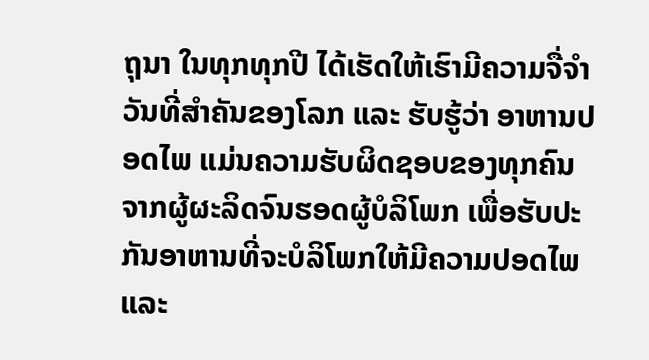ຖຸນາ ໃນທຸກທຸກປີ ໄດ້ເຮັດໃຫ້ເຮົາມີຄວາມຈື່ຈຳວັນທີ່ສຳຄັນຂອງໂລກ ແລະ ຮັບຮູ້ວ່າ ອາຫານປອດໄພ ແມ່ນຄວາມຮັບຜິດຊອບຂອງທຸກຄົນ ຈາກຜູ້ຜະລິດຈົນຮອດຜູ້ບໍລິໂພກ ເພື່ອຮັບປະກັນອາຫານທີ່ຈະບໍລິໂພກໃຫ້ມີຄວາມປອດໄພ ແລະ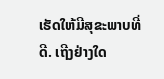ເຮັດໃຫ້ມີສຸຂະພາບທີ່ດີ. ເຖີງຢ່າງໃດ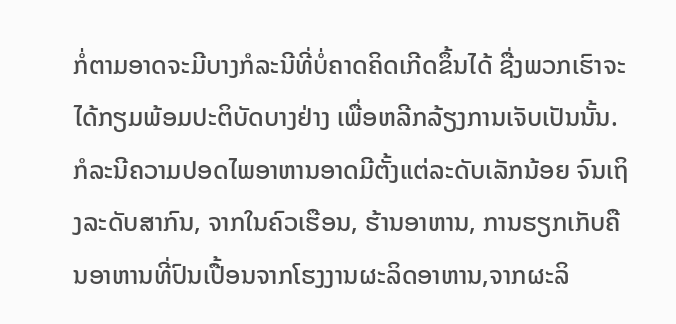ກໍ່ຕາມອາດຈະມີບາງກໍລະນີທີ່ບໍ່ຄາດຄິດເກີດຂຶ້ນໄດ້ ຊື່ງພວກເຮົາຈະໄດ້ກຽມພ້ອມປະຕິບັດບາງຢ່າງ ເພື່ອຫລີກລ້ຽງການເຈັບເປັນນັ້ນ. ກໍລະນີຄວາມປອດໄພອາຫານອາດມີຕັ້ງແຕ່ລະດັບເລັກນ້ອຍ ຈົນເຖິງລະດັບສາກົນ, ຈາກໃນຄົວເຮືອນ, ຮ້ານອາຫານ, ການຮຽກເກັບຄືນອາຫານທີ່ປົນເປື້ອນຈາກໂຮງງານຜະລິດອາຫານ,ຈາກຜະລິ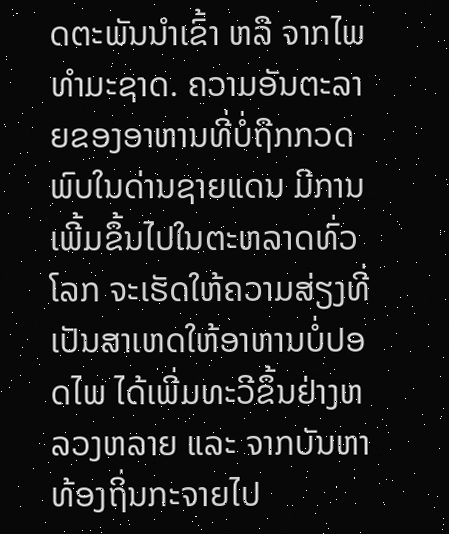ດຕະພັນນຳເຂົ້າ ຫລື ຈາກໄພທຳມະຊາດ. ຄວາມອັນຕະລາຍຂອງອາຫານທີ່ບໍ່ຖືກກວດພົບໃນດ່ານຊາຍແດນ ມີການເພີ້ມຂຶ້ນໄປໃນຕະຫລາດທົ່ວໂລກ ຈະເຮັດໃຫ້ຄວາມສ່ຽງທີ່ເປັນສາເຫດໃຫ້ອາຫານບໍ່ປອດໄພ ໄດ້ເພີ່ມທະວີຂຶ້ນຢ່າງຫລວງຫລາຍ ແລະ ຈາກບັນຫາທ້ອງຖິ່ນກະຈາຍໄປ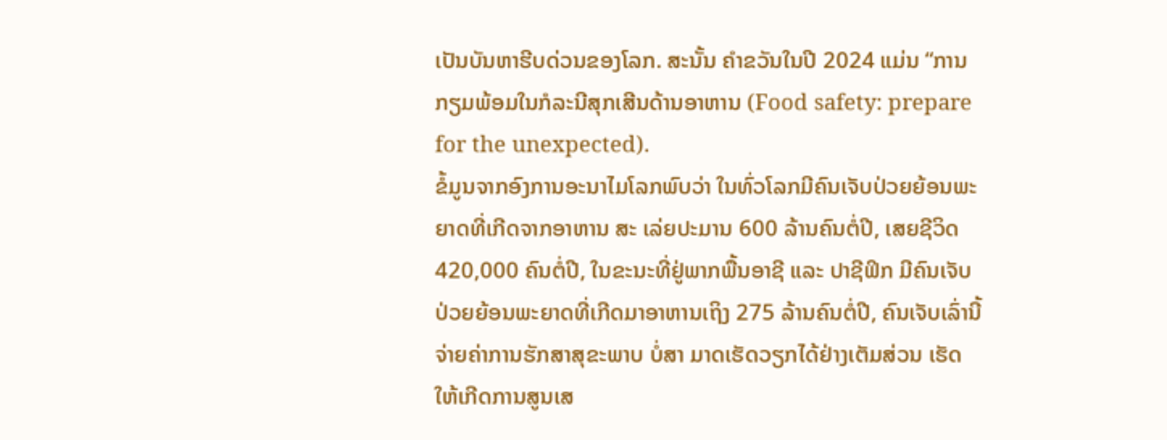ເປັນບັນຫາຮີບດ່ວນຂອງໂລກ. ສະນັ້ນ ຄໍາຂວັນໃນປີ 2024 ແມ່ນ “ການກຽມພ້ອມໃນກໍລະນີສຸກເສີນດ້ານອາຫານ (Food safety: prepare for the unexpected).
ຂໍ້ມູນຈາກອົງການອະນາໄມໂລກພົບວ່າ ໃນທົ່ວໂລກມີຄົນເຈັບປ່ວຍຍ້ອນພະຍາດທີ່ເກີດຈາກອາຫານ ສະ ເລ່ຍປະມານ 600 ລ້ານຄົນຕໍ່ປີ, ເສຍຊີວິດ 420,000 ຄົນຕໍ່ປີ, ໃນຂະນະທີ່ຢູ່ພາກພື້ນອາຊີ ແລະ ປາຊີຟິກ ມີຄົນເຈັບປ່ວຍຍ້ອນພະຍາດທີ່ເກີດມາອາຫານເຖິງ 275 ລ້ານຄົນຕໍ່ປີ, ຄົນເຈັບເລົ່ານີ້ຈ່າຍຄ່າການຮັກສາສຸຂະພາບ ບໍ່ສາ ມາດເຮັດວຽກໄດ້ຢ່າງເຕັມສ່ວນ ເຮັດໃຫ້ເກີດການສູນເສ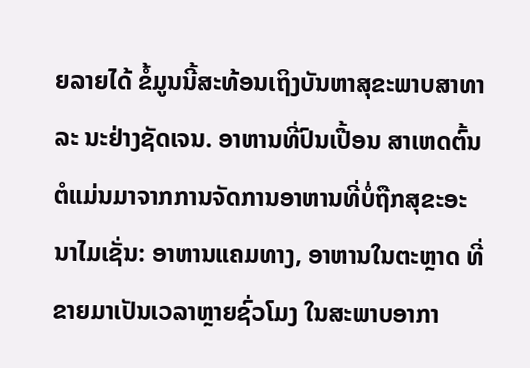ຍລາຍໄດ້ ຂໍ້ມູນນີ້ສະທ້ອນເຖິງບັນຫາສຸຂະພາບສາທາລະ ນະຢ່າງຊັດເຈນ. ອາຫານທີ່ປົນເປື້ອນ ສາເຫດຕົ້ນຕໍແມ່ນມາຈາກການຈັດການອາຫານທີ່ບໍ່ຖືກສຸຂະອະນາໄມເຊັ່ນ: ອາຫານແຄມທາງ, ອາຫານໃນຕະຫຼາດ ທີ່ຂາຍມາເປັນເວລາຫຼາຍຊົ່ວໂມງ ໃນສະພາບອາກາ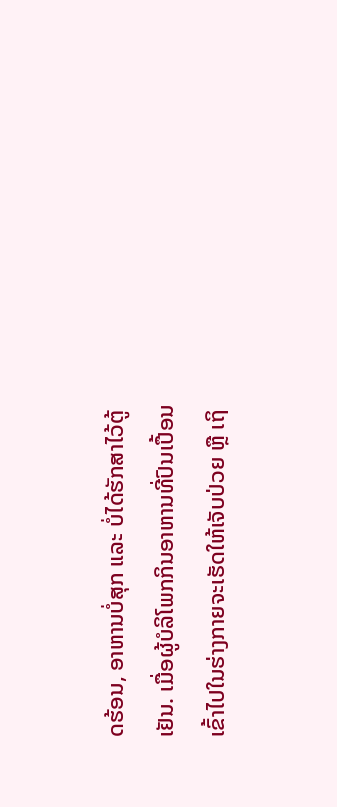ດຮ້ອນ, ອາຫານບໍ່ສຸກ ແລະ ບໍ່ໄດ້ຮັກສາໄວ້ຕູ້ເຢັນ. ເມື່ອຜູ້ບໍລິໂພກກິນອາຫານທີ່ປົນເປື້ອນ ເຂົ້າໄປໃນຮ່າງກາຍຈະເຮັດໃຫ້ເຈັບປ່ວຍ ຫຼື ເຖິ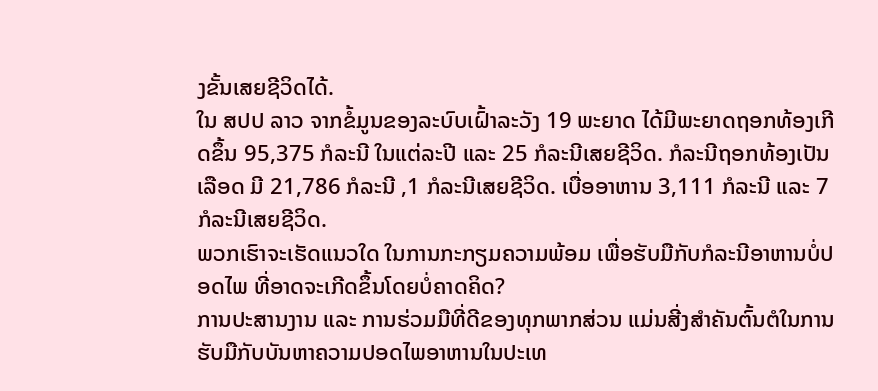ງຂັ້ນເສຍຊີວິດໄດ້.
ໃນ ສປປ ລາວ ຈາກຂໍ້ມູນຂອງລະບົບເຝົ້າລະວັງ 19 ພະຍາດ ໄດ້ມີພະຍາດຖອກທ້ອງເກີດຂຶ້ນ 95,375 ກໍລະນີ ໃນແຕ່ລະປີ ແລະ 25 ກໍລະນີເສຍຊີວິດ. ກໍລະນີຖອກທ້ອງເປັນເລືອດ ມີ 21,786 ກໍລະນີ ,1 ກໍລະນີເສຍຊີວິດ. ເບື່ອອາຫານ 3,111 ກໍລະນີ ແລະ 7 ກໍລະນີເສຍຊີວິດ.
ພວກເຮົາຈະເຮັດແນວໃດ ໃນການກະກຽມຄວາມພ້ອມ ເພື່ອຮັບມືກັບກໍລະນີອາຫານບໍ່ປອດໄພ ທີ່ອາດຈະເກີດຂຶ້ນໂດຍບໍ່ຄາດຄິດ?
ການປະສານງານ ແລະ ການຮ່ວມມືທີ່ດີຂອງທຸກພາກສ່ວນ ແມ່ນສີ່ງສຳຄັນຕົ້ນຕໍໃນການຮັບມືກັບບັນຫາຄວາມປອດໄພອາຫານໃນປະເທ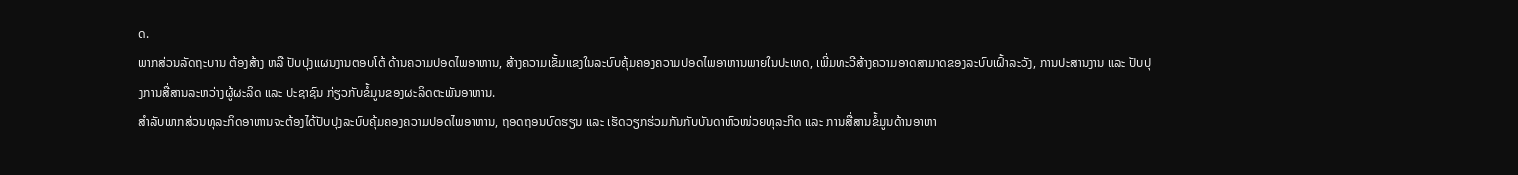ດ.
ພາກສ່ວນລັດຖະບານ ຕ້ອງສ້າງ ຫລື ປັບປຸງແຜນງານຕອບໂຕ້ ດ້ານຄວາມປອດໄພອາຫານ, ສ້າງຄວາມເຂັ້ມແຂງໃນລະບົບຄຸ້ມຄອງຄວາມປອດໄພອາຫານພາຍໃນປະເທດ, ເພີ່ມທະວີສ້າງຄວາມອາດສາມາດຂອງລະບົບເຝົ້າລະວັງ, ການປະສານງານ ແລະ ປັບປຸງການສື່ສານລະຫວ່າງຜູ້ຜະລິດ ແລະ ປະຊາຊົນ ກ່ຽວກັບຂໍ້ມູນຂອງຜະລິດຕະພັນອາຫານ.
ສຳລັບພາກສ່ວນທຸລະກິດອາຫານຈະຕ້ອງໄດ້ປັບປຸງລະບົບຄຸ້ມຄອງຄວາມປອດໄພອາຫານ, ຖອດຖອນບົດຮຽນ ແລະ ເຮັດວຽກຮ່ວມກັນກັບບັນດາຫົວໜ່ວຍທຸລະກິດ ແລະ ການສື່ສານຂໍ້ມູນດ້ານອາຫາ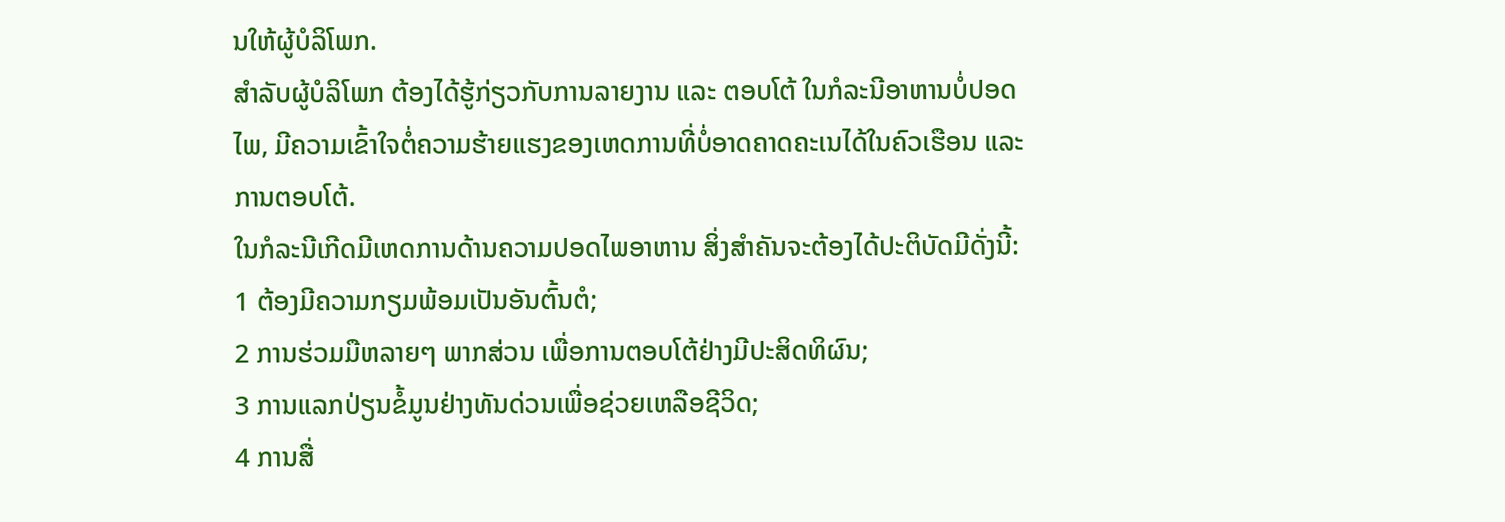ນໃຫ້ຜູ້ບໍລິໂພກ.
ສຳລັບຜູ້ບໍລິໂພກ ຕ້ອງໄດ້ຮູ້ກ່ຽວກັບການລາຍງານ ແລະ ຕອບໂຕ້ ໃນກໍລະນີອາຫານບໍ່ປອດໄພ, ມີຄວາມເຂົ້າໃຈຕໍ່ຄວາມຮ້າຍແຮງຂອງເຫດການທີ່ບໍ່ອາດຄາດຄະເນໄດ້ໃນຄົວເຮືອນ ແລະ ການຕອບໂຕ້.
ໃນກໍລະນີເກີດມີເຫດການດ້ານຄວາມປອດໄພອາຫານ ສິ່ງສໍາຄັນຈະຕ້ອງໄດ້ປະຕິບັດມີດັ່ງນີ້:
1 ຕ້ອງມີຄວາມກຽມພ້ອມເປັນອັນຕົ້ນຕໍ;
2 ການຮ່ວມມືຫລາຍໆ ພາກສ່ວນ ເພື່ອການຕອບໂຕ້ຢ່າງມີປະສິດທິຜົນ;
3 ການແລກປ່ຽນຂໍ້ມູນຢ່າງທັນດ່ວນເພື່ອຊ່ວຍເຫລືອຊີວິດ;
4 ການສື່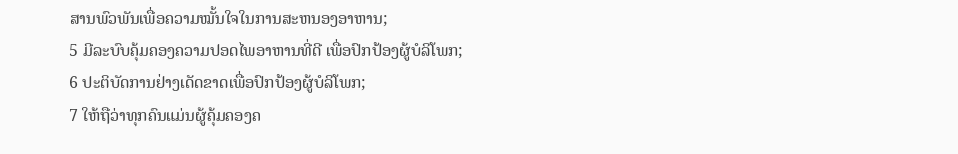ສານພົວພັນເພື່ອຄວາມໝັ້ນໃຈໃນການສະຫນອງອາຫານ;
5 ມີລະບົບຄຸ້ມຄອງຄວາມປອດໄພອາຫານທີ່ດີ ເພື່ອປົກປ້ອງຜູ້ບໍລິໂພກ;
6 ປະຕິບັດການຢ່າງເດັດຂາດເພື່ອປົກປ້ອງຜູ້ບໍລິໂພກ;
7 ໃຫ້ຖືວ່າທຸກຄົນແມ່ນຜູ້ຄຸ້ມຄອງຄ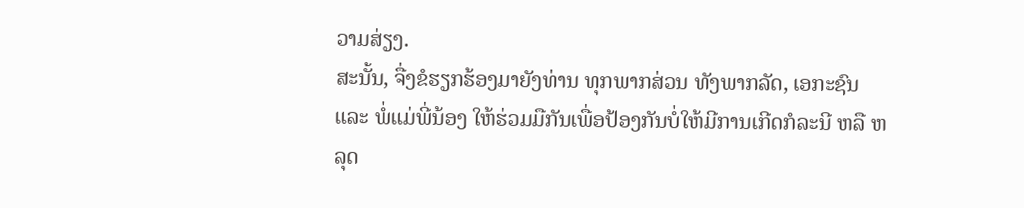ວາມສ່ຽງ.
ສະນັ້ນ, ຈື່ງຂໍຮຽກຮ້ອງມາຍັງທ່ານ ທຸກພາກສ່ວນ ທັງພາກລັດ, ເອກະຊົນ ແລະ ພໍ່ແມ່ພີ່ນ້ອງ ໃຫ້ຮ່ວມມືກັນເພື່ອປ້ອງກັນບໍ່ໃຫ້ມີການເກີດກໍລະນີ ຫລື ຫລຸດ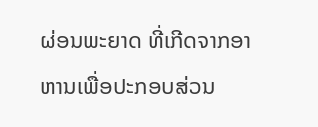ຜ່ອນພະຍາດ ທີ່ເກີດຈາກອາຫານເພື່ອປະກອບສ່ວນ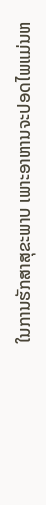ໃນການຮັກສາສຸຂະພາບ ເພາະອາຫານຈະປອດໄພແມ່ນຫ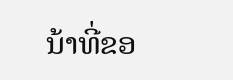ນ້າທີ່ຂອ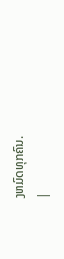ງຫມົດທຸກຄົນ.
|